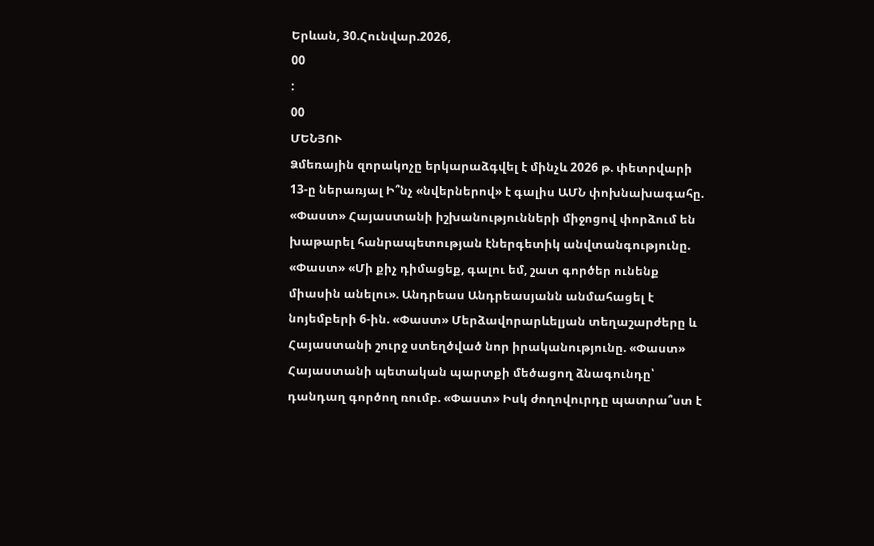Երևան, 30.Հունվար.2026,
00
:
00
ՄԵՆՅՈՒ
Ձմեռային զորակոչը երկարաձգվել է մինչև 2026 թ. փետրվարի 13-ը ներառյալ Ի՞նչ «նվերներով» է գալիս ԱՄՆ փոխնախագահը. «Փաստ» Հայաստանի իշխանությունների միջոցով փորձում են խաթարել հանրապետության էներգետիկ անվտանգությունը. «Փաստ» «Մի քիչ դիմացեք, գալու եմ, շատ գործեր ունենք միասին անելու». Անդրեաս Անդրեասյանն անմահացել է նոյեմբերի 6-ին. «Փաստ» Մերձավորարևելյան տեղաշարժերը և Հայաստանի շուրջ ստեղծված նոր իրականությունը. «Փաստ» Հայաստանի պետական պարտքի մեծացող ձնագունդը՝ դանդաղ գործող ռումբ. «Փաստ» Իսկ ժողովուրդը պատրա՞ստ է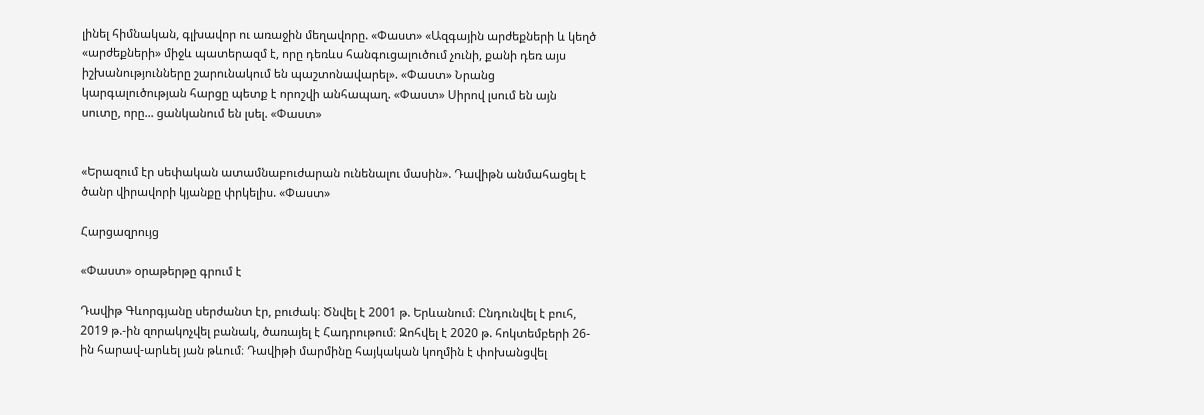լինել հիմնական, գլխավոր ու առաջին մեղավորը. «Փաստ» «Ազգային արժեքների և կեղծ «արժեքների» միջև պատերազմ է, որը դեռևս հանգուցալուծում չունի, քանի դեռ այս իշխանությունները շարունակում են պաշտոնավարել». «Փաստ» Նրանց կարգալուծության հարցը պետք է որոշվի անհապաղ. «Փաստ» Սիրով լսում են այն սուտը, որը... ցանկանում են լսել. «Փաստ»


«Երազում էր սեփական ատամնաբուժարան ունենալու մասին». Դավիթն անմահացել է ծանր վիրավորի կյանքը փրկելիս. «Փաստ»

Հարցազրույց

«Փաստ» օրաթերթը գրում է

Դավիթ Գևորգյանը սերժանտ էր, բուժակ։ Ծնվել է 2001 թ. Երևանում։ Ընդունվել է բուհ, 2019 թ.-ին զորակոչվել բանակ, ծառայել է Հադրութում։ Զոհվել է 2020 թ. հոկտեմբերի 26-ին հարավ-արևել յան թևում։ Դավիթի մարմինը հայկական կողմին է փոխանցվել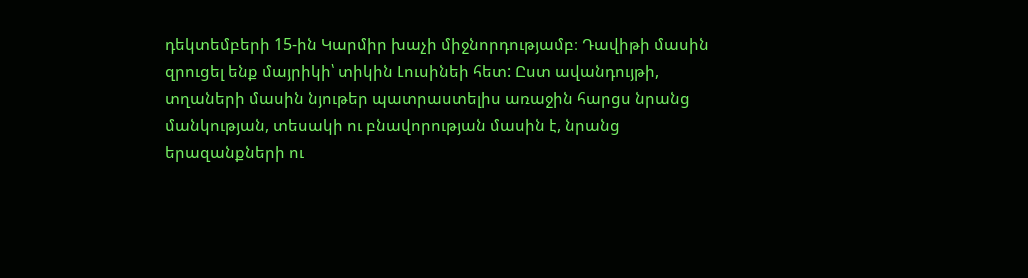դեկտեմբերի 15-ին Կարմիր խաչի միջնորդությամբ։ Դավիթի մասին զրուցել ենք մայրիկի՝ տիկին Լուսինեի հետ: Ըստ ավանդույթի, տղաների մասին նյութեր պատրաստելիս առաջին հարցս նրանց մանկության, տեսակի ու բնավորության մասին է, նրանց երազանքների ու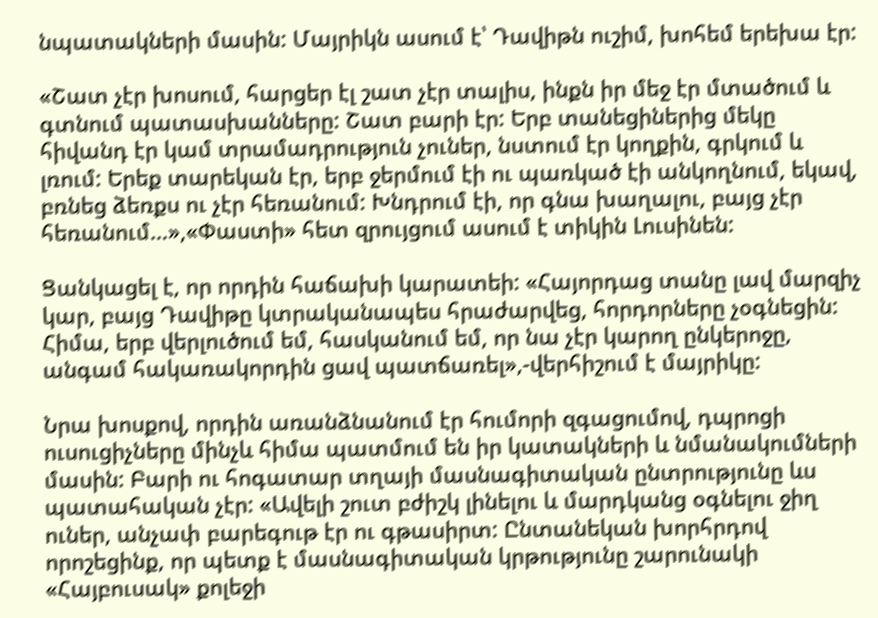նպատակների մասին: Մայրիկն ասում է՝ Դավիթն ուշիմ, խոհեմ երեխա էր:

«Շատ չէր խոսում, հարցեր էլ շատ չէր տալիս, ինքն իր մեջ էր մտածում և գտնում պատասխանները: Շատ բարի էր: Երբ տանեցիներից մեկը հիվանդ էր կամ տրամադրություն չուներ, նստում էր կողքին, գրկում և լռում: Երեք տարեկան էր, երբ ջերմում էի ու պառկած էի անկողնում, եկավ, բռնեց ձեռքս ու չէր հեռանում: Խնդրում էի, որ գնա խաղալու, բայց չէր հեռանում…»,«Փաստի» հետ զրույցում ասում է տիկին Լուսինեն:

Ցանկացել է, որ որդին հաճախի կարատեի: «Հայորդաց տանը լավ մարզիչ կար, բայց Դավիթը կտրականապես հրաժարվեց, հորդորները չօգնեցին: Հիմա, երբ վերլուծում եմ, հասկանում եմ, որ նա չէր կարող ընկերոջը, անգամ հակառակորդին ցավ պատճառել»,-վերհիշում է մայրիկը:

Նրա խոսքով, որդին առանձնանում էր հումորի զգացումով, դպրոցի ուսուցիչները մինչև հիմա պատմում են իր կատակների և նմանակումների մասին: Բարի ու հոգատար տղայի մասնագիտական ընտրությունը ևս պատահական չէր: «Ավելի շուտ բժիշկ լինելու և մարդկանց օգնելու ջիղ ուներ, անչափ բարեգութ էր ու գթասիրտ: Ընտանեկան խորհրդով որոշեցինք, որ պետք է մասնագիտական կրթությունը շարունակի «Հայբուսակ» քոլեջի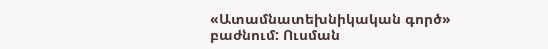«Ատամնատեխնիկական գործ» բաժնում: Ուսման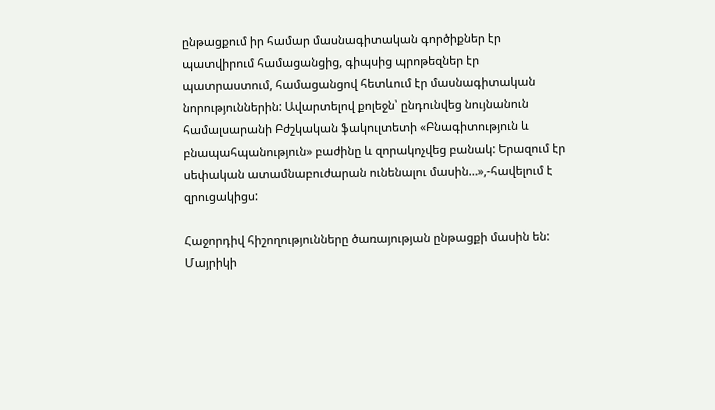ընթացքում իր համար մասնագիտական գործիքներ էր պատվիրում համացանցից, գիպսից պրոթեզներ էր պատրաստում, համացանցով հետևում էր մասնագիտական նորություններին: Ավարտելով քոլեջն՝ ընդունվեց նույնանուն համալսարանի Բժշկական ֆակուլտետի «Բնագիտություն և բնապահպանություն» բաժինը և զորակոչվեց բանակ: Երազում էր սեփական ատամնաբուժարան ունենալու մասին…»,-հավելում է զրուցակիցս:

Հաջորդիվ հիշողությունները ծառայության ընթացքի մասին են: Մայրիկի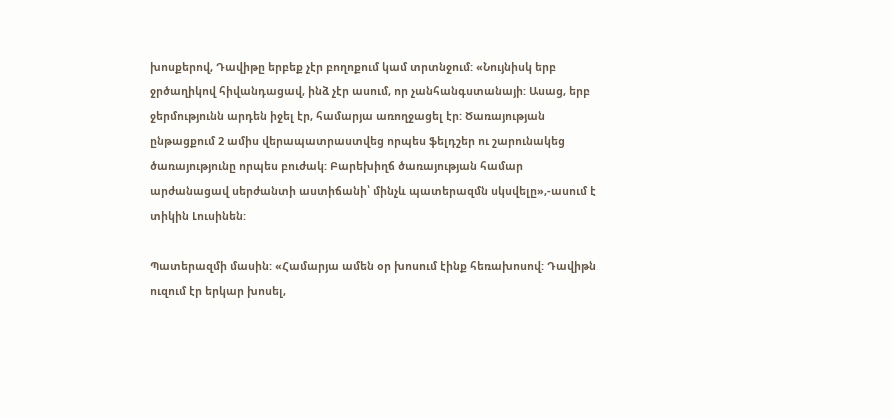խոսքերով, Դավիթը երբեք չէր բողոքում կամ տրտնջում: «Նույնիսկ երբ ջրծաղիկով հիվանդացավ, ինձ չէր ասում, որ չանհանգստանայի: Ասաց, երբ ջերմությունն արդեն իջել էր, համարյա առողջացել էր: Ծառայության ընթացքում 2 ամիս վերապատրաստվեց որպես ֆելդշեր ու շարունակեց ծառայությունը որպես բուժակ: Բարեխիղճ ծառայության համար արժանացավ սերժանտի աստիճանի՝ մինչև պատերազմն սկսվելը»,-ասում է տիկին Լուսինեն:

Պատերազմի մասին: «Համարյա ամեն օր խոսում էինք հեռախոսով: Դավիթն ուզում էր երկար խոսել,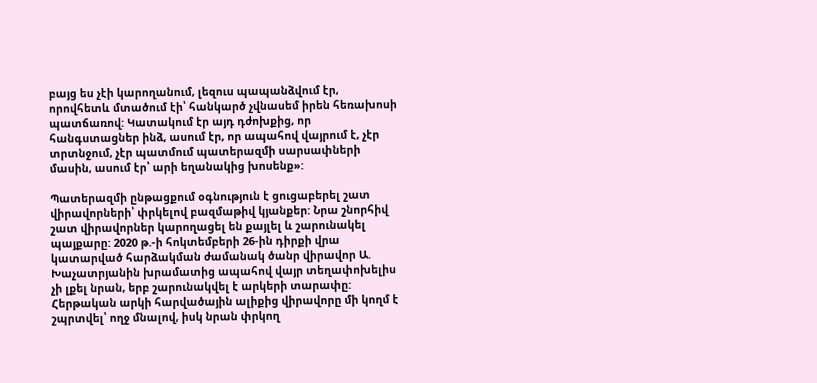բայց ես չէի կարողանում, լեզուս պապանձվում էր, որովհետև մտածում էի՝ հանկարծ չվնասեմ իրեն հեռախոսի պատճառով: Կատակում էր այդ դժոխքից, որ հանգստացներ ինձ, ասում էր, որ ապահով վայրում է, չէր տրտնջում, չէր պատմում պատերազմի սարսափների մասին, ասում էր՝ արի եղանակից խոսենք»:

Պատերազմի ընթացքում օգնություն է ցուցաբերել շատ վիրավորների՝ փրկելով բազմաթիվ կյանքեր: Նրա շնորհիվ շատ վիրավորներ կարողացել են քայլել և շարունակել պայքարը: 2020 թ.-ի հոկտեմբերի 26-ին դիրքի վրա կատարված հարձակման ժամանակ ծանր վիրավոր Ա. Խաչատրյանին խրամատից ապահով վայր տեղափոխելիս չի լքել նրան, երբ շարունակվել է արկերի տարափը: Հերթական արկի հարվածային ալիքից վիրավորը մի կողմ է շպրտվել՝ ողջ մնալով, իսկ նրան փրկող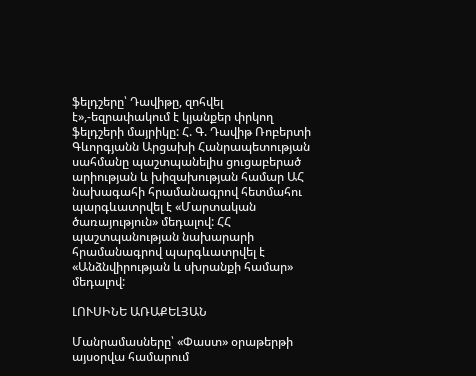ֆելդշերը՝ Դավիթը, զոհվել է»,-եզրափակում է կյանքեր փրկող ֆելդշերի մայրիկը: Հ. Գ. Դավիթ Ռոբերտի Գևորգյանն Արցախի Հանրապետության սահմանը պաշտպանելիս ցուցաբերած արիության և խիզախության համար ԱՀ նախագահի հրամանագրով հետմահու պարգևատրվել է «Մարտական ծառայություն» մեդալով: ՀՀ պաշտպանության նախարարի հրամանագրով պարգևատրվել է «Անձնվիրության և սխրանքի համար» մեդալով:

ԼՈՒՍԻՆԵ ԱՌԱՔԵԼՅԱՆ

Մանրամասները՝ «Փաստ» օրաթերթի այսօրվա համարում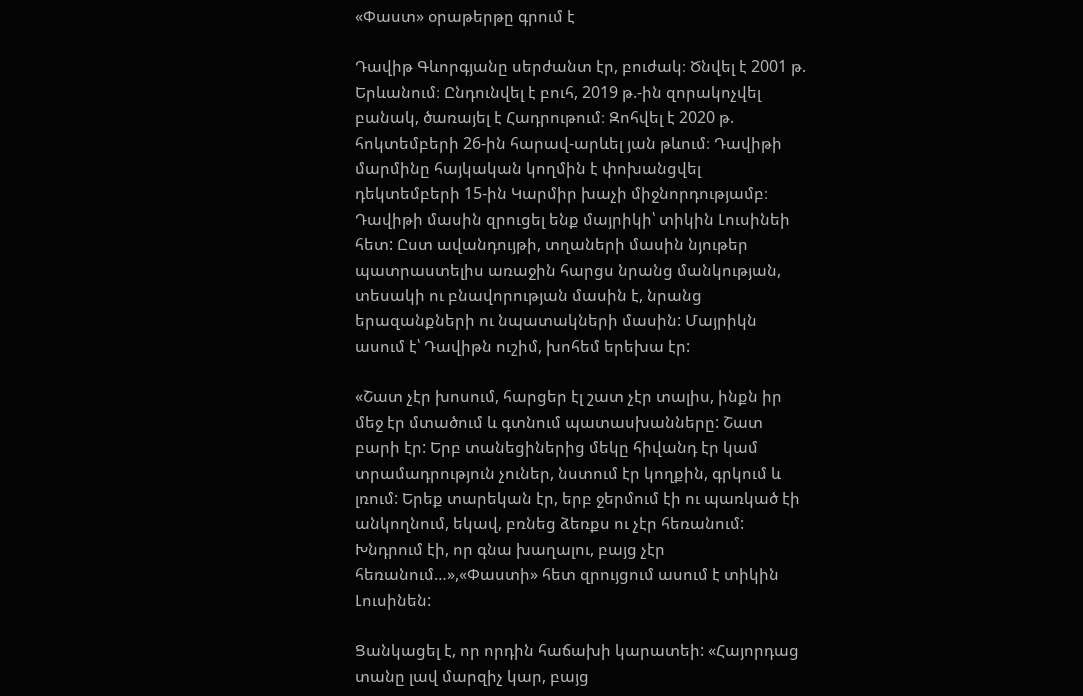«Փաստ» օրաթերթը գրում է

Դավիթ Գևորգյանը սերժանտ էր, բուժակ։ Ծնվել է 2001 թ. Երևանում։ Ընդունվել է բուհ, 2019 թ.-ին զորակոչվել բանակ, ծառայել է Հադրութում։ Զոհվել է 2020 թ. հոկտեմբերի 26-ին հարավ-արևել յան թևում։ Դավիթի մարմինը հայկական կողմին է փոխանցվել դեկտեմբերի 15-ին Կարմիր խաչի միջնորդությամբ։ Դավիթի մասին զրուցել ենք մայրիկի՝ տիկին Լուսինեի հետ: Ըստ ավանդույթի, տղաների մասին նյութեր պատրաստելիս առաջին հարցս նրանց մանկության, տեսակի ու բնավորության մասին է, նրանց երազանքների ու նպատակների մասին: Մայրիկն ասում է՝ Դավիթն ուշիմ, խոհեմ երեխա էր:

«Շատ չէր խոսում, հարցեր էլ շատ չէր տալիս, ինքն իր մեջ էր մտածում և գտնում պատասխանները: Շատ բարի էր: Երբ տանեցիներից մեկը հիվանդ էր կամ տրամադրություն չուներ, նստում էր կողքին, գրկում և լռում: Երեք տարեկան էր, երբ ջերմում էի ու պառկած էի անկողնում, եկավ, բռնեց ձեռքս ու չէր հեռանում: Խնդրում էի, որ գնա խաղալու, բայց չէր հեռանում…»,«Փաստի» հետ զրույցում ասում է տիկին Լուսինեն:

Ցանկացել է, որ որդին հաճախի կարատեի: «Հայորդաց տանը լավ մարզիչ կար, բայց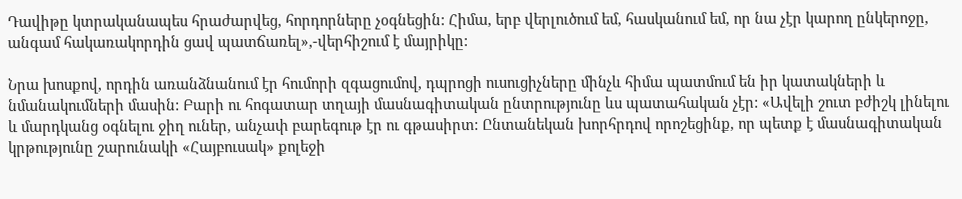Դավիթը կտրականապես հրաժարվեց, հորդորները չօգնեցին: Հիմա, երբ վերլուծում եմ, հասկանում եմ, որ նա չէր կարող ընկերոջը, անգամ հակառակորդին ցավ պատճառել»,-վերհիշում է մայրիկը:

Նրա խոսքով, որդին առանձնանում էր հումորի զգացումով, դպրոցի ուսուցիչները մինչև հիմա պատմում են իր կատակների և նմանակումների մասին: Բարի ու հոգատար տղայի մասնագիտական ընտրությունը ևս պատահական չէր: «Ավելի շուտ բժիշկ լինելու և մարդկանց օգնելու ջիղ ուներ, անչափ բարեգութ էր ու գթասիրտ: Ընտանեկան խորհրդով որոշեցինք, որ պետք է մասնագիտական կրթությունը շարունակի «Հայբուսակ» քոլեջի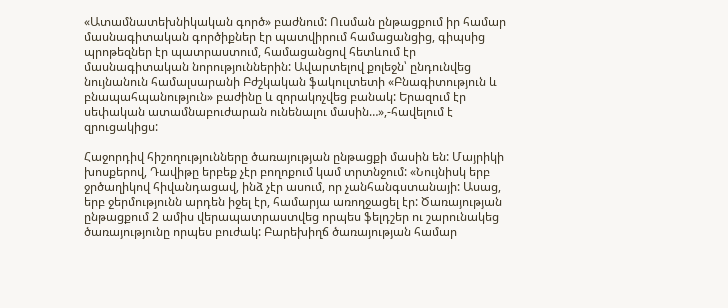«Ատամնատեխնիկական գործ» բաժնում: Ուսման ընթացքում իր համար մասնագիտական գործիքներ էր պատվիրում համացանցից, գիպսից պրոթեզներ էր պատրաստում, համացանցով հետևում էր մասնագիտական նորություններին: Ավարտելով քոլեջն՝ ընդունվեց նույնանուն համալսարանի Բժշկական ֆակուլտետի «Բնագիտություն և բնապահպանություն» բաժինը և զորակոչվեց բանակ: Երազում էր սեփական ատամնաբուժարան ունենալու մասին…»,-հավելում է զրուցակիցս:

Հաջորդիվ հիշողությունները ծառայության ընթացքի մասին են: Մայրիկի խոսքերով, Դավիթը երբեք չէր բողոքում կամ տրտնջում: «Նույնիսկ երբ ջրծաղիկով հիվանդացավ, ինձ չէր ասում, որ չանհանգստանայի: Ասաց, երբ ջերմությունն արդեն իջել էր, համարյա առողջացել էր: Ծառայության ընթացքում 2 ամիս վերապատրաստվեց որպես ֆելդշեր ու շարունակեց ծառայությունը որպես բուժակ: Բարեխիղճ ծառայության համար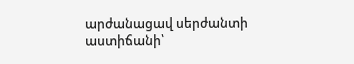արժանացավ սերժանտի աստիճանի՝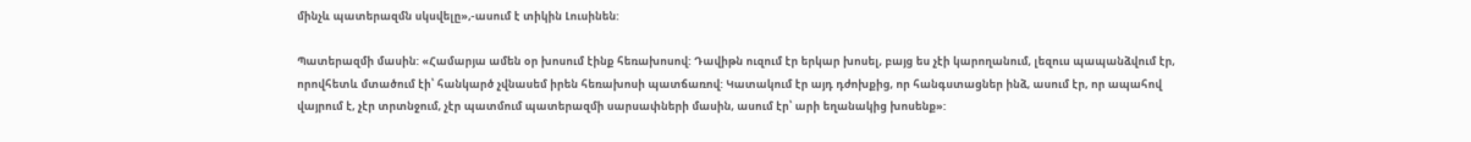մինչև պատերազմն սկսվելը»,-ասում է տիկին Լուսինեն:

Պատերազմի մասին: «Համարյա ամեն օր խոսում էինք հեռախոսով: Դավիթն ուզում էր երկար խոսել, բայց ես չէի կարողանում, լեզուս պապանձվում էր, որովհետև մտածում էի՝ հանկարծ չվնասեմ իրեն հեռախոսի պատճառով: Կատակում էր այդ դժոխքից, որ հանգստացներ ինձ, ասում էր, որ ապահով վայրում է, չէր տրտնջում, չէր պատմում պատերազմի սարսափների մասին, ասում էր՝ արի եղանակից խոսենք»: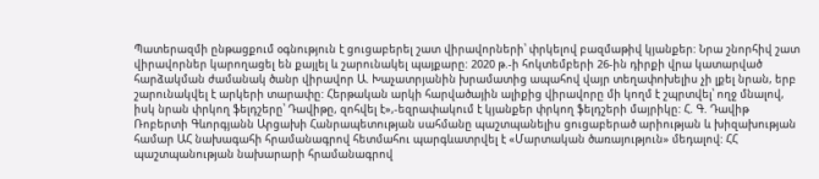Պատերազմի ընթացքում օգնություն է ցուցաբերել շատ վիրավորների՝ փրկելով բազմաթիվ կյանքեր: Նրա շնորհիվ շատ վիրավորներ կարողացել են քայլել և շարունակել պայքարը: 2020 թ.-ի հոկտեմբերի 26-ին դիրքի վրա կատարված հարձակման ժամանակ ծանր վիրավոր Ա. Խաչատրյանին խրամատից ապահով վայր տեղափոխելիս չի լքել նրան, երբ շարունակվել է արկերի տարափը: Հերթական արկի հարվածային ալիքից վիրավորը մի կողմ է շպրտվել՝ ողջ մնալով, իսկ նրան փրկող ֆելդշերը՝ Դավիթը, զոհվել է»,-եզրափակում է կյանքեր փրկող ֆելդշերի մայրիկը: Հ. Գ. Դավիթ Ռոբերտի Գևորգյանն Արցախի Հանրապետության սահմանը պաշտպանելիս ցուցաբերած արիության և խիզախության համար ԱՀ նախագահի հրամանագրով հետմահու պարգևատրվել է «Մարտական ծառայություն» մեդալով: ՀՀ պաշտպանության նախարարի հրամանագրով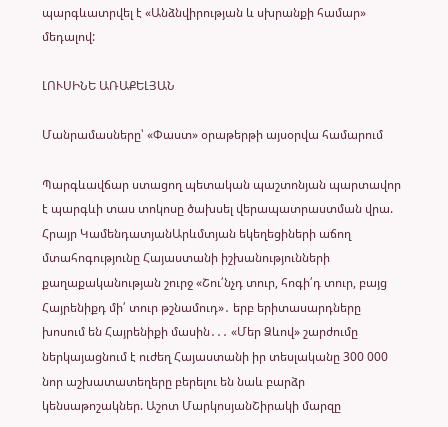պարգևատրվել է «Անձնվիրության և սխրանքի համար» մեդալով:

ԼՈՒՍԻՆԵ ԱՌԱՔԵԼՅԱՆ

Մանրամասները՝ «Փաստ» օրաթերթի այսօրվա համարում

Պարգևավճար ստացող պետական պաշտոնյան պարտավոր է պարգևի տաս տոկոսը ծախսել վերապատրաստման վրա. Հրայր ԿամենդատյանԱրևմտյան եկեղեցիների աճող մտահոգությունը Հայաստանի իշխանությունների քաղաքականության շուրջ «Շու՛նչդ տուր, հոգի՛դ տուր, բայց Հայրենիքդ մի՛ տուր թշնամուդ»․ երբ երիտասարդները խոսում են Հայրենիքի մասին․․․ «Մեր Ձևով» շարժումը ներկայացնում է ուժեղ Հայաստանի իր տեսլականը 300 000 նոր աշխատատեղերը բերելու են նաև բարձր կենսաթոշակներ. Աշոտ ՄարկոսյանՇիրակի մարզը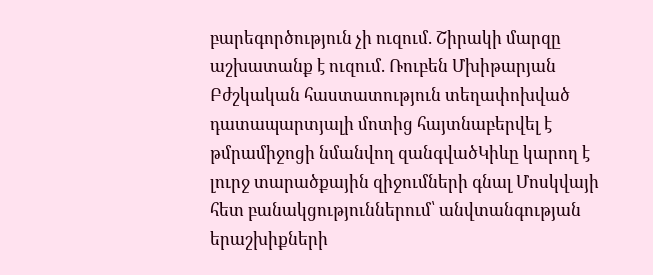բարեգործություն չի ուզում. Շիրակի մարզը աշխատանք է ուզում. Ռուբեն Մխիթարյան Բժշկական հաստատություն տեղափոխված դատապարտյալի մոտից հայտնաբերվել է թմրամիջոցի նմանվող զանգվածԿիևը կարող է լուրջ տարածքային զիջումների գնալ Մոսկվայի հետ բանակցություններում՝ անվտանգության երաշխիքների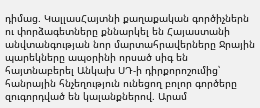դիմաց. ԿալլասՀայտնի քաղաքական գործիչներն ու փորձագետները քննարկել են Հայաստանի անվտանգության նոր մարտահրավերները Ջրային պարեկները ապօրինի որսած սիգ են հայտնաբերել Անկախ ՍԴ-ի դիրքորոշումից՝ հանրային հնչեղություն ունեցող բոլոր գործերը զուգորդված են կալանքներով. Արամ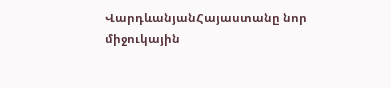ՎարդևանյանՀայաստանը նոր միջուկային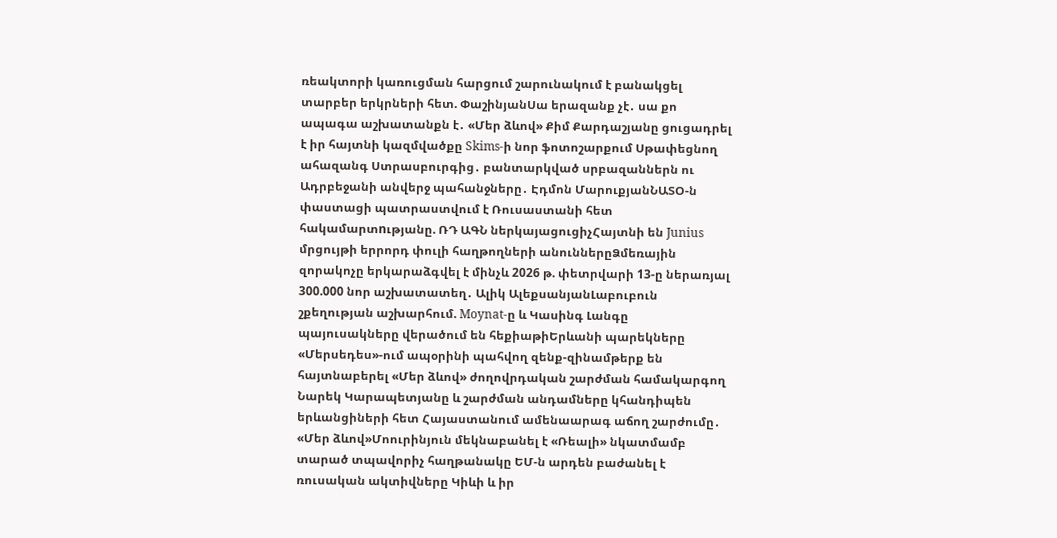ռեակտորի կառուցման հարցում շարունակում է բանակցել տարբեր երկրների հետ. ՓաշինյանՍա երազանք չէ․ սա քո ապագա աշխատանքն է․ «Մեր ձևով» Քիմ Քարդաշյանը ցուցադրել է իր հայտնի կազմվածքը Skims-ի նոր ֆոտոշարքում Սթափեցնող ահազանգ Ստրասբուրգից․ բանտարկված սրբազաններն ու Ադրբեջանի անվերջ պահանջները․ Էդմոն ՄարուքյանՆԱՏՕ-ն փաստացի պատրաստվում է Ռուսաստանի հետ հակամարտnւթյանը. ՌԴ ԱԳՆ ներկայացուցիչՀայտնի են Junius մրցույթի երրորդ փուլի հաղթողների անուններըՁմեռային զորակոչը երկարաձգվել է մինչև 2026 թ. փետրվարի 13-ը ներառյալ 300.000 նոր աշխատատեղ․ Ալիկ ԱլեքսանյանԼաբուբուն շքեղության աշխարհում. Moynat-ը և Կասինգ Լանգը պայուսակները վերածում են հեքիաթիԵրևանի պարեկները «Մերսեդես»-ում ապօրինի պահվող զենք-զինամթերք են հայտնաբերել «Մեր ձևով» ժողովրդական շարժման համակարգող Նարեկ Կարապետյանը և շարժման անդամները կհանդիպեն երևանցիների հետ Հայաստանում ամենաարագ աճող շարժումը․ «Մեր ձևով»Մոուրինյուն մեկնաբանել է «Ռեալի» նկատմամբ տարած տպավորիչ հաղթանակը ԵՄ-ն արդեն բաժանել է ռուսական ակտիվները Կիևի և իր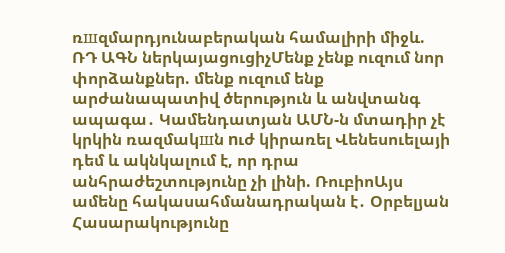ռшզմարդյունաբերական համալիրի միջև. ՌԴ ԱԳՆ ներկայացուցիչՄենք չենք ուզում նոր փորձանքներ. մենք ուզում ենք արժանապատիվ ծերություն և անվտանգ ապագա․ Կամենդատյան ԱՄՆ-ն մտադիր չէ կրկին ռազմակшն nւժ կիրառել Վենեսուելայի դեմ և ակնկալում է, որ դրա անհրաժեշտությունը չի լինի. ՌուբիոԱյս ամենը հակասահմանադրական է․ Օրբելյան Հասարակությունը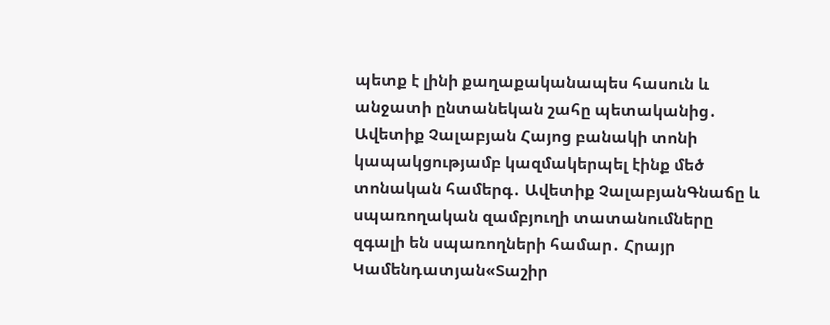պետք է լինի քաղաքականապես հասուն և անջատի ընտանեկան շահը պետականից․ Ավետիք Չալաբյան Հայոց բանակի տոնի կապակցությամբ կազմակերպել էինք մեծ տոնական համերգ․ Ավետիք ՉալաբյանԳնաճը և սպառողական զամբյուղի տատանումները զգալի են սպառողների համար․ Հրայր Կամենդատյան«Տաշիր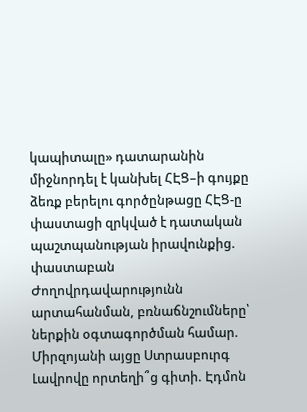կապիտալը» դատարանին միջնորդել է կանխել ՀԷՑ–ի գույքը ձեռք բերելու գործընթացը ՀԷՑ-ը փաստացի զրկված է դատական պաշտպանության իրավունքից. փաստաբան Ժողովրդավարությունն արտահանման, բռնաճնշումները՝ ներքին օգտագործման համար. Միրզոյանի այցը Ստրասբուրգ Լավրովը որտեղի՞ց գիտի. Էդմոն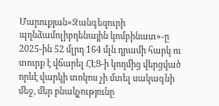Մարուքյան«Զանգեզուրի պղնձամոլիբդենային կոմբինատ»-ը 2025-ին 52 մլրդ 164 մլն դրամի հարկ ու տուրք է վճարել ՀԷՑ-ի կողմից վերցված որևէ վարկի տոկոս չի մտել սակագնի մեջ, մեր բնակչությունը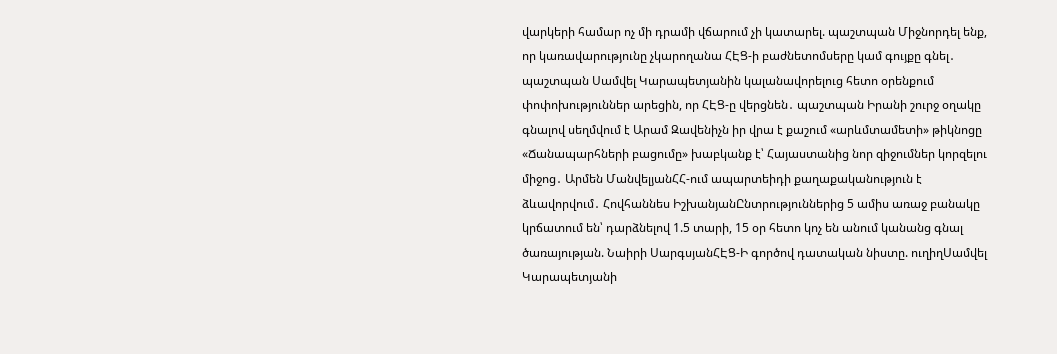վարկերի համար ոչ մի դրամի վճարում չի կատարել. պաշտպան Միջնորդել ենք, որ կառավարությունը չկարողանա ՀԷՑ-ի բաժնետոմսերը կամ գույքը գնել․ պաշտպան Սամվել Կարապետյանին կալանավորելուց հետո օրենքում փոփոխություններ արեցին, որ ՀԷՑ-ը վերցնեն․ պաշտպան Իրանի շուրջ օղակը գնալով սեղմվում է Արամ Զավենիչն իր վրա է քաշում «արևմտամետի» թիկնոցը «Ճանապարհների բացումը» խաբկանք է՝ Հայաստանից նոր զիջումներ կորզելու միջոց․ Արմեն ՄանվելյանՀՀ-ում ապարտեիդի քաղաքականություն է ձևավորվում․ Հովհաննես ԻշխանյանԸնտրություններից 5 ամիս առաջ բանակը կրճատում են՝ դարձնելով 1.5 տարի, 15 օր հետո կոչ են անում կանանց գնալ ծառայության. Նաիրի ՍարգսյանՀԷՑ-Ի գործով դատական նիստը. ուղիղՍամվել Կարապետյանի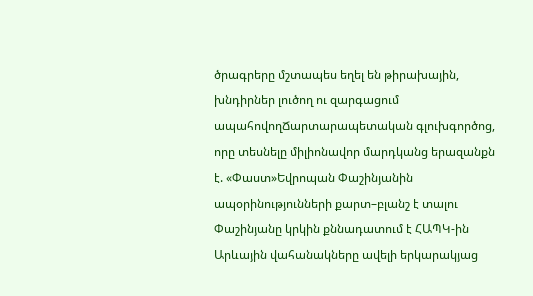ծրագրերը մշտապես եղել են թիրախային, խնդիրներ լուծող ու զարգացում ապահովողՃարտարապետական գլուխգործոց, որը տեսնելը միլիոնավոր մարդկանց երազանքն է. «Փաստ»Եվրոպան Փաշինյանին ապօրինությունների քարտ–բլանշ է տալու Փաշինյանը կրկին քննադատում է ՀԱՊԿ-ին Արևային վահանակները ավելի երկարակյաց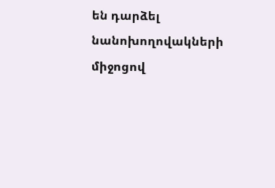են դարձել նանոխողովակների միջոցով